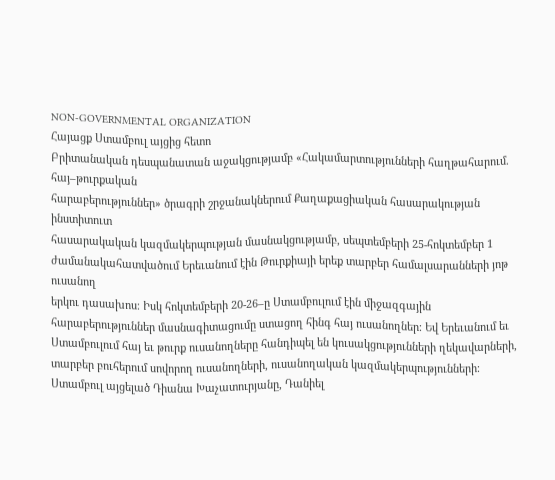NON-GOVERNMENTAL ORGANIZATION
Հայացք Ստամբուլ այցից հետո
Բրիտանական դեսպանատան աջակցությամբ «Հակամարտությունների հաղթահարում. հայ–թուրքական
հարաբերություններ» ծրագրի շրջանակներում Քաղաքացիական հասարակության ինստիտուտ
հասարակական կազմակերպության մասնակցությամբ, սեպտեմբերի 25-հոկտեմբեր 1
ժամանակահատվածում Երեւանում էին Թուրքիայի երեք տարբեր համալսարանների յոթ ուսանող
երկու դասախոս։ Իսկ հոկտեմբերի 20-26–ը Ստամբուլում էին միջազգային
հարաբերություններ մասնագիտացումը ստացող հինգ հայ ուսանողներ։ Եվ Երեւանում եւ
Ստամբուլում հայ եւ թուրք ուսանողները հանդիպել են կուսակցությունների ղեկավարների,
տարբեր բուհերում սովորող ուսանողների, ուսանողական կազմակերպությունների։
Ստամբուլ այցելած Դիանա Խաչատուրյանը, Դանիել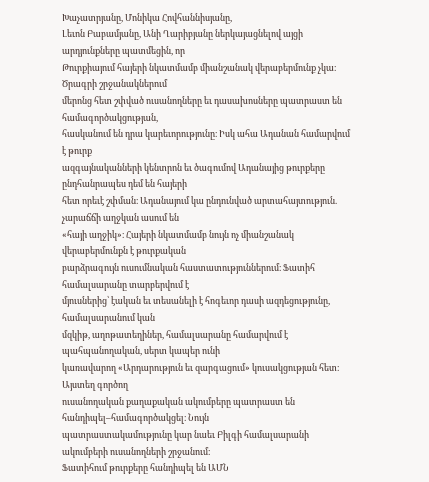Խաչատրյանը, Մոնիկա Հովհաննիսյանը,
Լեւոն Բաբամյանը, Անի Ղարիբյանը ներկայացնելով այցի արդյունքները պատմեցին, որ
Թուրքիայում հայերի նկատմամբ միանշանակ վերաբերմունք չկա։ Ծրագրի շրջանակներում
մերոնց հետ շփված ուսանողները եւ դասախոսները պատրաստ են համագործակցության,
հասկանում են դրա կարեւորությունը։ Իսկ ահա Ադանան համարվում է թուրք
ազգայնականների կենտրոն եւ ծագումով Ադանայից թուրքերը ընդհանրապես դեմ են հայերի
հետ որեւէ շփման։ Ադանայում կա ընդունված արտահայտություն. չարաճճի աղջկան ասում են
«հայի աղջիկ»։ Հայերի նկատմամբ նույն ոչ միանշանակ վերաբերմունքն է թուրքական
բարձրագույն ուսումնական հաստատություններում։ Ֆատիհ համալսարանը տարբերվում է
մյուսներից՝ էական եւ տեսանելի է հոգեւոր դասի ազդեցությունը, համալսարանում կան
մզկիթ, աղոթատեղիներ, համալսարանը համարվում է պահպանողական, սերտ կապեր ունի
կառավարող «Արդարություն եւ զարգացում» կուսակցության հետ։ Այստեղ գործող
ուսանողական քաղաքական ակումբերը պատրաստ են հանդիպել–համագործակցել։ Նույն
պատրաստակամությունը կար նաեւ Բիլգի համալսարանի ակումբերի ուսանողների շրջանում։
Ֆատիհում թուրքերը հանդիպել են ԱՄՆ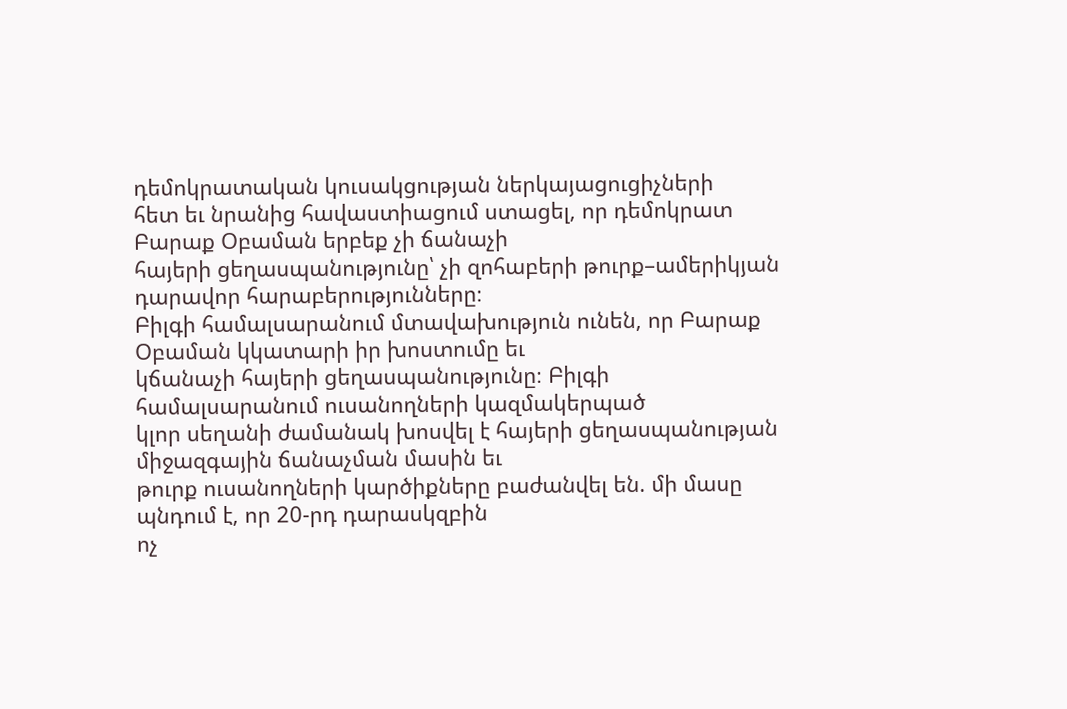դեմոկրատական կուսակցության ներկայացուցիչների
հետ եւ նրանից հավաստիացում ստացել, որ դեմոկրատ Բարաք Օբաման երբեք չի ճանաչի
հայերի ցեղասպանությունը՝ չի զոհաբերի թուրք–ամերիկյան դարավոր հարաբերությունները։
Բիլգի համալսարանում մտավախություն ունեն, որ Բարաք Օբաման կկատարի իր խոստումը եւ
կճանաչի հայերի ցեղասպանությունը։ Բիլգի համալսարանում ուսանողների կազմակերպած
կլոր սեղանի ժամանակ խոսվել է հայերի ցեղասպանության միջազգային ճանաչման մասին եւ
թուրք ուսանողների կարծիքները բաժանվել են. մի մասը պնդում է, որ 20-րդ դարասկզբին
ոչ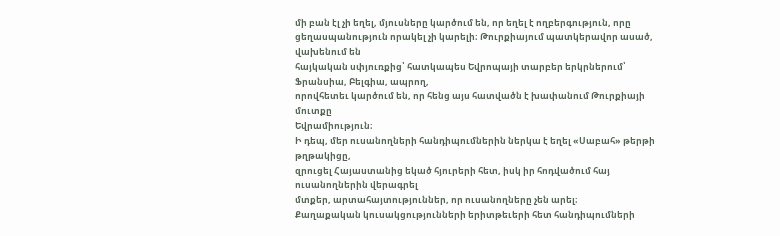մի բան էլ չի եղել, մյուսները կարծում են, որ եղել է ողբերգություն, որը
ցեղասպանություն որակել չի կարելի։ Թուրքիայում պատկերավոր ասած, վախենում են
հայկական սփյուռքից՝ հատկապես Եվրոպայի տարբեր երկրներում՝ Ֆրանսիա, Բելգիա, ապրող,
որովհետեւ կարծում են, որ հենց այս հատվածն է խափանում Թուրքիայի մուտքը
Եվրամիություն։
Ի դեպ, մեր ուսանողների հանդիպումներին ներկա է եղել «Սաբահ» թերթի թղթակիցը,
զրուցել Հայաստանից եկած հյուրերի հետ, իսկ իր հոդվածում հայ ուսանողներին վերագրել
մտքեր, արտահայտություններ, որ ուսանողները չեն արել։
Քաղաքական կուսակցությունների երիտթեւերի հետ հանդիպումների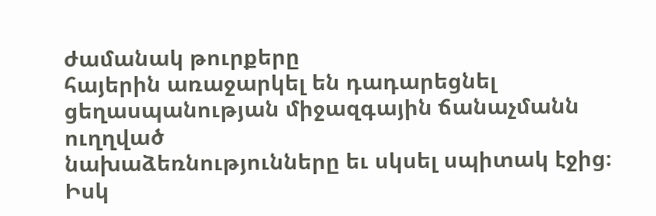ժամանակ թուրքերը
հայերին առաջարկել են դադարեցնել ցեղասպանության միջազգային ճանաչմանն ուղղված
նախաձեռնությունները եւ սկսել սպիտակ էջից։ Իսկ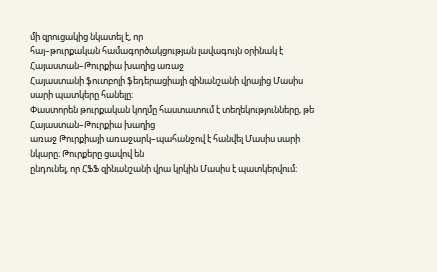մի զրուցակից նկատել է, որ
հայ–թուրքական համագործակցության լավագույն օրինակ է Հայաստան–Թուրքիա խաղից առաջ
Հայաստանի ֆուտբոլի ֆեդերացիայի զինանշանի վրայից Մասիս սարի պատկերը հանելը։
Փաստորեն թուրքական կողմը հաստատում է տեղեկությունները, թե Հայաստան–Թուրքիա խաղից
առաջ Թուրքիայի առաջարկ–պահանջով է հանվել Մասիս սարի նկարը։ Թուրքերը ցավով են
ընդունել, որ ՀՖՖ զինանշանի վրա կրկին Մասիս է պատկերվում։